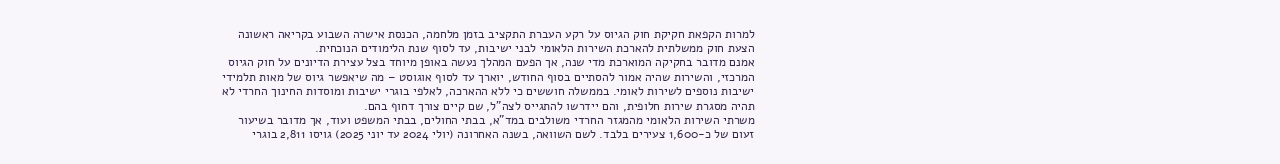למרות הקפאת חקיקת חוק הגיוס על רקע העברת התקציב בזמן מלחמה, הכנסת אישרה השבוע בקריאה ראשונה הצעת חוק ממשלתית להארכת השירות הלאומי לבני ישיבות, עד לסוף שנת הלימודים הנוכחית.
אמנם מדובר בחקיקה המוארכת מדי שנה, אך הפעם המהלך נעשה באופן מיוחד בצל עצירת הדיונים על חוק הגיוס המרכזי, והשירות שהיה אמור להסתיים בסוף החודש, יוארך עד לסוף אוגוסט – מה שיאפשר גיוס של מאות תלמידי ישיבות נוספים לשירות לאומי. בממשלה חוששים כי ללא ההארכה, לאלפי בוגרי ישיבות ומוסדות החינוך החרדי לא תהיה מסגרת שירות חלופית, והם יידרשו להתגייס לצה"ל, שם קיים צורך דחוף בהם.
משרתי השירות הלאומי מהמגזר החרדי משולבים במד"א, בבתי החולים, בבתי המשפט ועוד, אך מדובר בשיעור זעום של כ-1,600 צעירים בלבד. לשם השוואה, בשנה האחרונה (יולי 2024 עד יוני 2025) גויסו 2,811 בוגרי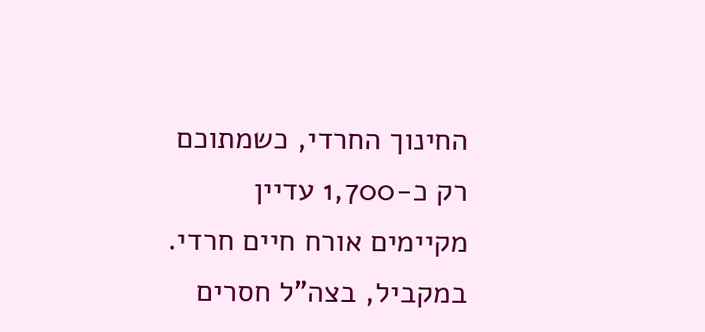החינוך החרדי, כשמתוכם רק כ-1,700 עדיין מקיימים אורח חיים חרדי. במקביל, בצה"ל חסרים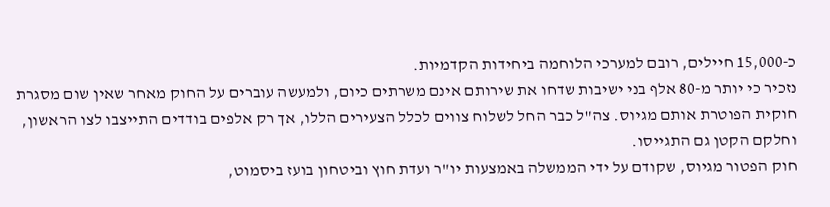כ-15,000 חיילים, רובם למערכי הלוחמה ביחידות הקדמיות.
נזכיר כי יותר מ-80 אלף בני ישיבות שדחו את שירותם אינם משרתים כיום, ולמעשה עוברים על החוק מאחר שאין שום מסגרת חוקית הפוטרת אותם מגיוס. צה"ל כבר החל לשלוח צווים לכלל הצעירים הללו, אך רק אלפים בודדים התייצבו לצו הראשון, וחלקם הקטן גם התגייסו.
חוק הפטור מגיוס, שקודם על ידי הממשלה באמצעות יו"ר ועדת חוץ וביטחון בועז ביסמוט,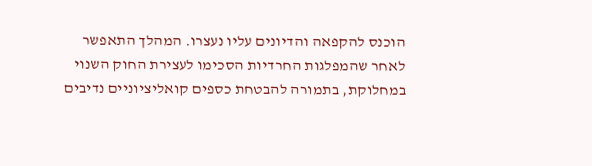הוכנס להקפאה והדיונים עליו נעצרו. המהלך התאפשר לאחר שהמפלגות החרדיות הסכימו לעצירת החוק השנוי במחלוקת, בתמורה להבטחת כספים קואליציוניים נדיבים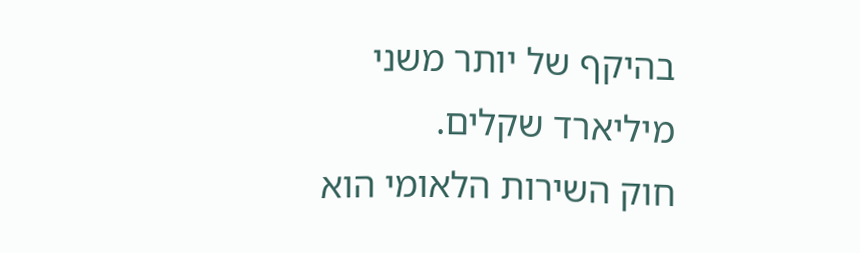בהיקף של יותר משני מיליארד שקלים.
חוק השירות הלאומי הוא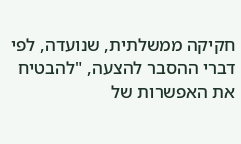חקיקה ממשלתית, שנועדה, לפי דברי ההסבר להצעה, "להבטיח את האפשרות של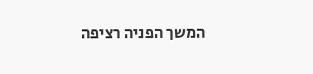המשך הפניה רציפה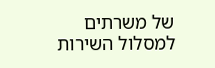של משרתים למסלול השירות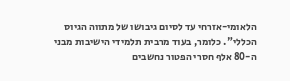הלאומי-אזרחי עד לסיום גיבושו של מתווה הגיוס הכללי". כלומר, בעוד מרבית תלמידי הישיבות מבני ה-80 אלף חסרי הפטור נחשבים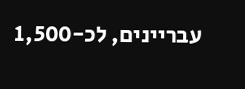עבריינים, לכ-1,500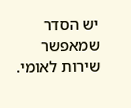יש הסדר שמאפשר שירות לאומי.